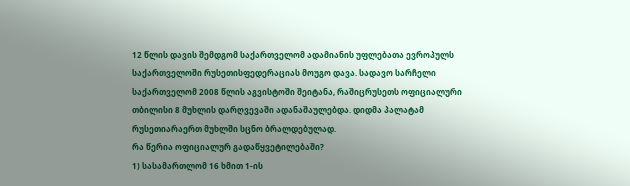12 წლის დავის შემდგომ საქართველომ ადამიანის უფლებათა ევროპულს საქართველოში რუსეთისფედერაციას მოუგო დავა. სადავო სარჩელი საქართველომ 2008 წლის აგვისტოში შეიტანა, რაშიცრუსეთს ოფიციალური თბილისი 8 მუხლის დარღვევაში ადანაშაულებდა. დიდმა პალატამ რუსეთიარაერთ მუხლში სცნო ბრალდებულად.
რა წერია ოფიციალურ გადაწყვეტილებაში?
1) სასამართლომ 16 ხმით 1-ის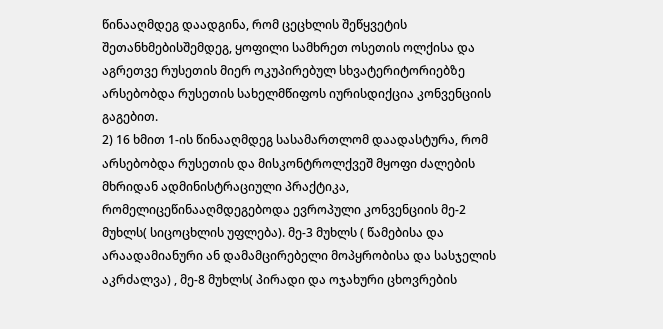წინააღმდეგ დაადგინა, რომ ცეცხლის შეწყვეტის შეთანხმებისშემდეგ, ყოფილი სამხრეთ ოსეთის ოლქისა და აგრეთვე რუსეთის მიერ ოკუპირებულ სხვატერიტორიებზე არსებობდა რუსეთის სახელმწიფოს იურისდიქცია კონვენციის გაგებით.
2) 16 ხმით 1-ის წინააღმდეგ სასამართლომ დაადასტურა, რომ არსებობდა რუსეთის და მისკონტროლქვეშ მყოფი ძალების მხრიდან ადმინისტრაციული პრაქტიკა, რომელიცეწინააღმდეგებოდა ევროპული კონვენციის მე-2 მუხლს( სიცოცხლის უფლება). მე-3 მუხლს ( წამებისა და არაადამიანური ან დამამცირებელი მოპყრობისა და სასჯელის აკრძალვა) , მე-8 მუხლს( პირადი და ოჯახური ცხოვრების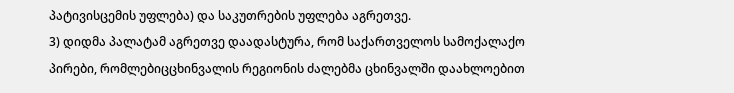პატივისცემის უფლება) და საკუთრების უფლება აგრეთვე.
3) დიდმა პალატამ აგრეთვე დაადასტურა, რომ საქართველოს სამოქალაქო პირები, რომლებიცცხინვალის რეგიონის ძალებმა ცხინვალში დაახლოებით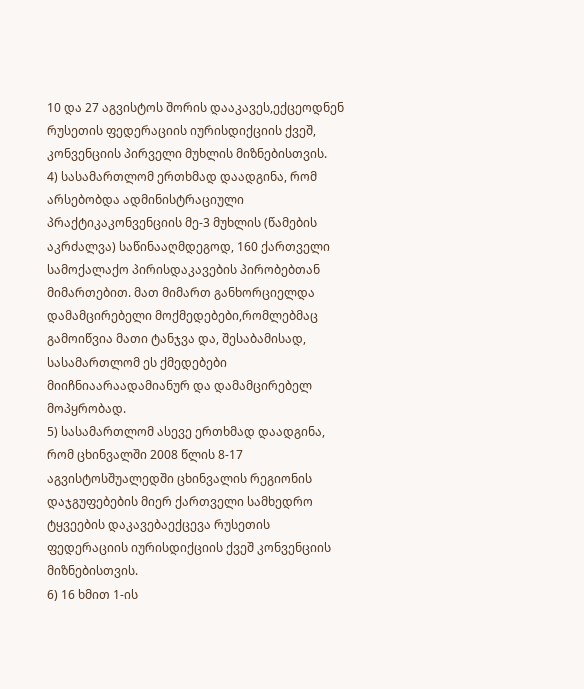10 და 27 აგვისტოს შორის დააკავეს,ექცეოდნენ რუსეთის ფედერაციის იურისდიქციის ქვეშ, კონვენციის პირველი მუხლის მიზნებისთვის.
4) სასამართლომ ერთხმად დაადგინა, რომ არსებობდა ადმინისტრაციული პრაქტიკაკონვენციის მე-3 მუხლის (წამების აკრძალვა) საწინააღმდეგოდ, 160 ქართველი სამოქალაქო პირისდაკავების პირობებთან მიმართებით. მათ მიმართ განხორციელდა დამამცირებელი მოქმედებები,რომლებმაც გამოიწვია მათი ტანჯვა და, შესაბამისად, სასამართლომ ეს ქმედებები მიიჩნიაარაადამიანურ და დამამცირებელ მოპყრობად.
5) სასამართლომ ასევე ერთხმად დაადგინა, რომ ცხინვალში 2008 წლის 8-17 აგვისტოსშუალედში ცხინვალის რეგიონის დაჯგუფებების მიერ ქართველი სამხედრო ტყვეების დაკავებაექცევა რუსეთის ფედერაციის იურისდიქციის ქვეშ კონვენციის მიზნებისთვის.
6) 16 ხმით 1-ის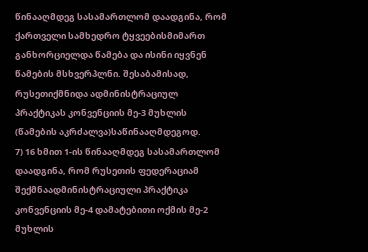წინააღმდეგ სასამართლომ დაადგინა, რომ ქართველი სამხედრო ტყვეებისმიმართ განხორციელდა წამება და ისინი იყვნენ წამების მსხვერპლნი. შესაბამისად, რუსეთიქმნიდა ადმინისტრაციულ პრაქტიკას კონვენციის მე-3 მუხლის (წამების აკრძალვა)საწინააღმდეგოდ.
7) 16 ხმით 1-ის წინააღმდეგ სასამართლომ დაადგინა, რომ რუსეთის ფედერაციამ შექმნაადმინისტრაციული პრაქტიკა კონვენციის მე-4 დამატებითი ოქმის მე-2 მუხლის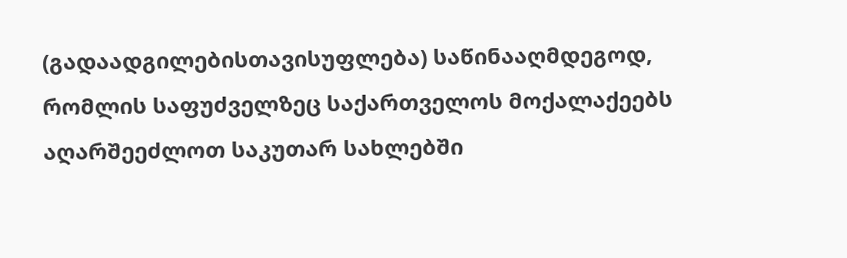(გადაადგილებისთავისუფლება) საწინააღმდეგოდ, რომლის საფუძველზეც საქართველოს მოქალაქეებს აღარშეეძლოთ საკუთარ სახლებში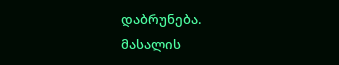დაბრუნება.
მასალის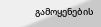გამოყენების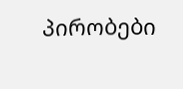პირობები